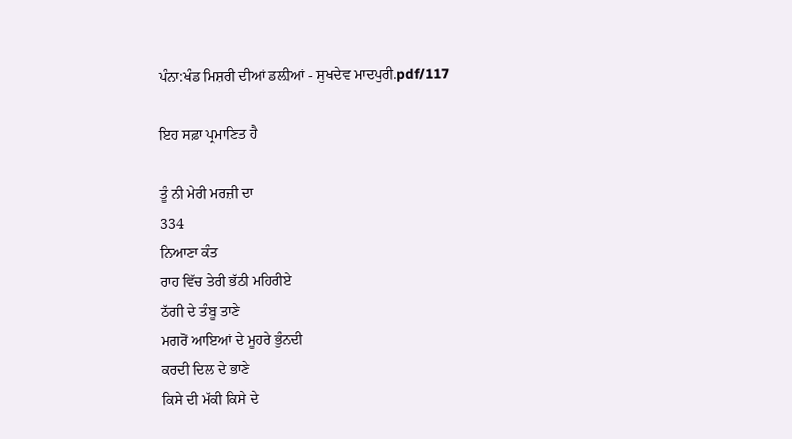ਪੰਨਾ:ਖੰਡ ਮਿਸ਼ਰੀ ਦੀਆਂ ਡਲ਼ੀਆਂ - ਸੁਖਦੇਵ ਮਾਦਪੁਰੀ.pdf/117

ਇਹ ਸਫ਼ਾ ਪ੍ਰਮਾਣਿਤ ਹੈ

ਤੂੰ ਨੀ ਮੇਰੀ ਮਰਜ਼ੀ ਦਾ
334
ਨਿਆਣਾ ਕੰਤ
ਰਾਹ ਵਿੱਚ ਤੇਰੀ ਭੱਠੀ ਮਹਿਰੀਏ
ਠੱਗੀ ਦੇ ਤੰਬੂ ਤਾਣੇ
ਮਗਰੋਂ ਆਇਆਂ ਦੇ ਮੂਹਰੇ ਭੁੰਨਦੀ
ਕਰਦੀ ਦਿਲ ਦੇ ਭਾਣੇ
ਕਿਸੇ ਦੀ ਮੱਕੀ ਕਿਸੇ ਦੇ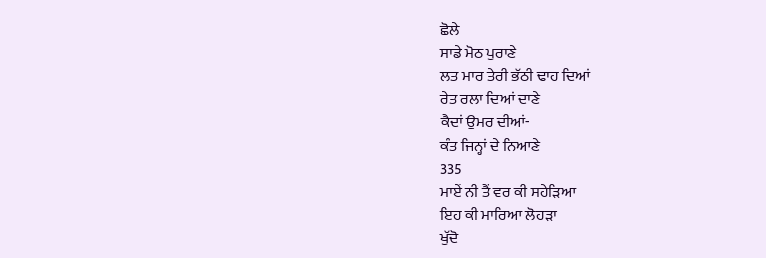ਛੋਲੇ
ਸਾਡੇ ਮੋਠ ਪੁਰਾਣੇ
ਲਤ ਮਾਰ ਤੇਰੀ ਭੱਠੀ ਢਾਹ ਦਿਆਂ
ਰੇਤ ਰਲਾ ਦਿਆਂ ਦਾਣੇ
ਕੈਦਾਂ ਉਮਰ ਦੀਆਂ-
ਕੰਤ ਜਿਨ੍ਹਾਂ ਦੇ ਨਿਆਣੇ
335
ਮਾਏਂ ਨੀ ਤੈਂ ਵਰ ਕੀ ਸਹੇੜਿਆ
ਇਹ ਕੀ ਮਾਰਿਆ ਲੋਹੜਾ
ਖੁੱਦੋ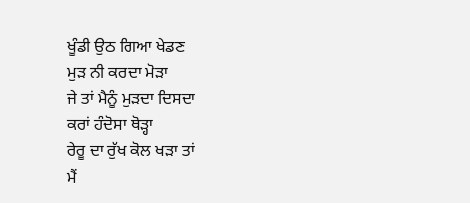ਖੂੰਡੀ ਉਠ ਗਿਆ ਖੇਡਣ
ਮੁੜ ਨੀ ਕਰਦਾ ਮੋੜਾ
ਜੇ ਤਾਂ ਮੈਨੂੰ ਮੁੜਦਾ ਦਿਸਦਾ
ਕਰਾਂ ਹੰਦੋਸਾ ਥੋੜ੍ਹਾ
ਰੇਰੂ ਦਾ ਰੁੱਖ ਕੋਲ ਖੜਾ ਤਾਂ
ਮੈਂ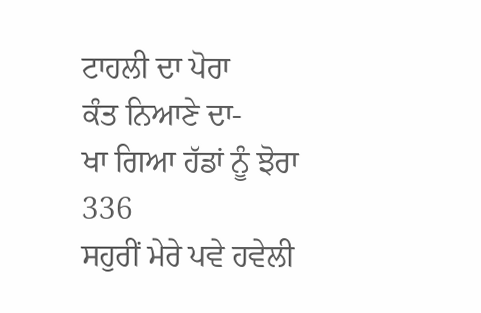ਟਾਹਲੀ ਦਾ ਪੋਰਾ
ਕੰਤ ਨਿਆਣੇ ਦਾ-
ਖਾ ਗਿਆ ਹੱਡਾਂ ਨੂੰ ਝੋਰਾ
336
ਸਹੁਰੀਂ ਮੇਰੇ ਪਵੇ ਹਵੇਲੀ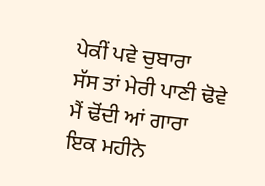ਪੇਕੀਂ ਪਵੇ ਚੁਬਾਰਾ
ਸੱਸ ਤਾਂ ਮੇਰੀ ਪਾਣੀ ਢੋਵੇ
ਮੈਂ ਢੋਂਦੀ ਆਂ ਗਾਰਾ
ਇਕ ਮਹੀਨੇ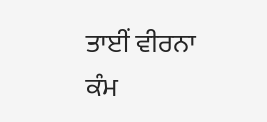ਤਾਈਂ ਵੀਰਨਾ
ਕੰਮ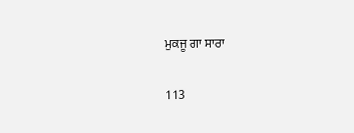ਮੁਕਜੂ ਗਾ ਸਾਰਾ

113